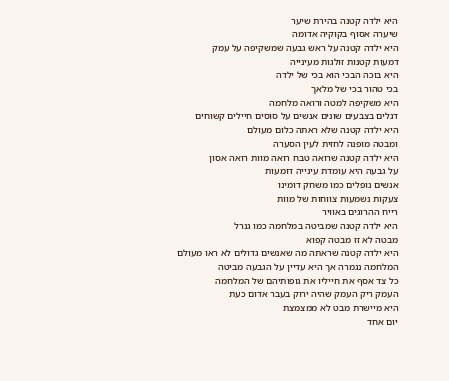היא ילדה קטנה בהירת שיער
שיערה אסוף בקוקיה אדומה
היא ילדה קטנה על ראש גבעה שמשקיפה על עמק
דמעות קטנות זולגות מעינייה
היא בוכה הבכי הוא בכי של ילדה
בכי טהור בכי של מלאך
היא משקיפה למטה ורואה מלחמה
דגלים בצבעים שונים אנשים על סוסים חיילים קשוחים
היא ילדה קטנה שלא ראתה כלום מעולם
ומבטה מופנה לחזית לעין הסערה
היא ילדה קטנה שרואה טבח רואה מוות רואה אסון
על גבעה היא עומדת עינייה דומעות
אנשים נופלים כמו משחק דומינו
צעקות נשמעות צווחות של מוות
רייח ההרוגים באוויר
היא ילדה קטנה שמביטה במלחמה כמו גנרל
מבטה לא זז מבטה קפוא
היא ילדה קטנה שראתה מה שאנשים גדולים לא ראו מעולם
המלחמה נגמרה אך היא עדיין על הגבעה מביטה
כל צד אסף את חייליו את גופותיהם של המלחמה
העמק ריק העמק שהיה ירוק בעבר אדום כעת
היא מיישרת מבט לא ממצמצת
יום אחד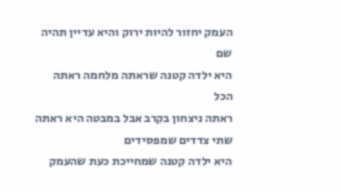העמק יחזור להיות ירוק והיא עדיין תהיה שם
היא ילדה קטנה שראתה מלחמה ראתה הכל
ראתה ניצחון בקרב אבל במבטה היא ראתה שתי צדדים שמפסידים
היא ילדה קטנה שמחייכת כעת שהעמק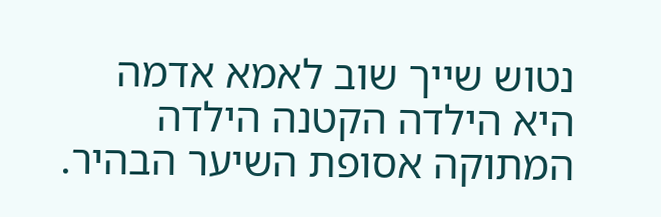נטוש שייך שוב לאמא אדמה
היא הילדה הקטנה הילדה המתוקה אסופת השיער הבהיר.